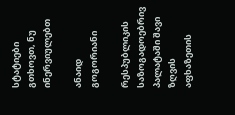სტატიები
გთხოვთ, ნუ ინერვიულებთ

ანაიდ გოგორიანი

რესპუბლიკის საზოგადოებრივ პალატაში შავი ზღვის აფხაზეთის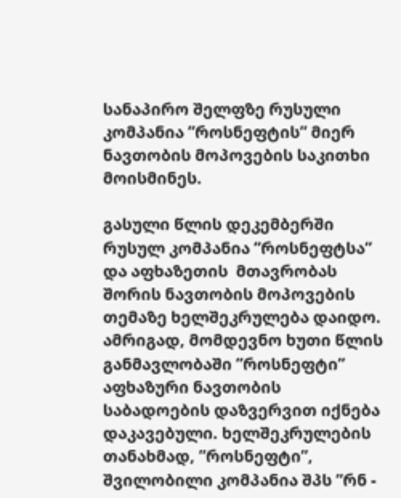სანაპირო შელფზე რუსული კომპანია ”როსნეფტის” მიერ ნავთობის მოპოვების საკითხი მოისმინეს.

გასული წლის დეკემბერში რუსულ კომპანია ”როსნეფტსა” და აფხაზეთის  მთავრობას შორის ნავთობის მოპოვების თემაზე ხელშეკრულება დაიდო. ამრიგად, მომდევნო ხუთი წლის განმავლობაში ”როსნეფტი” აფხაზური ნავთობის საბადოების დაზვერვით იქნება დაკავებული. ხელშეკრულების თანახმად, ”როსნეფტი”, შვილობილი კომპანია შპს ”რნ -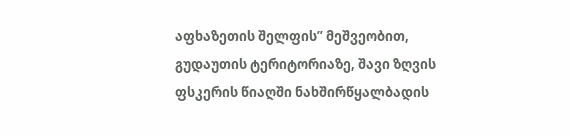აფხაზეთის შელფის” მეშვეობით, გუდაუთის ტერიტორიაზე, შავი ზღვის ფსკერის წიაღში ნახშირწყალბადის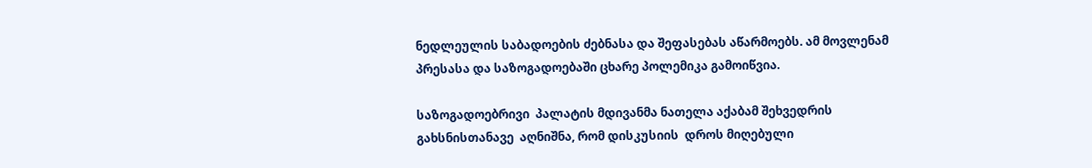ნედლეულის საბადოების ძებნასა და შეფასებას აწარმოებს. ამ მოვლენამ პრესასა და საზოგადოებაში ცხარე პოლემიკა გამოიწვია.

საზოგადოებრივი  პალატის მდივანმა ნათელა აქაბამ შეხვედრის გახსნისთანავე  აღნიშნა, რომ დისკუსიის  დროს მიღებული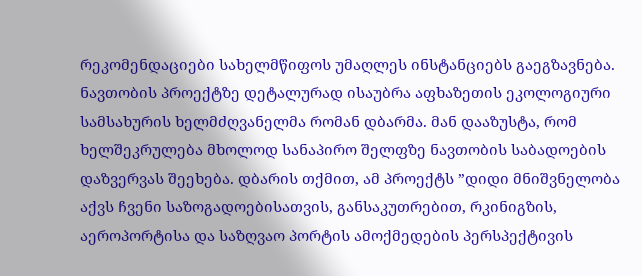რეკომენდაციები სახელმწიფოს უმაღლეს ინსტანციებს გაეგზავნება. ნავთობის პროექტზე დეტალურად ისაუბრა აფხაზეთის ეკოლოგიური სამსახურის ხელმძღვანელმა რომან დბარმა. მან დააზუსტა, რომ ხელშეკრულება მხოლოდ სანაპირო შელფზე ნავთობის საბადოების დაზვერვას შეეხება. დბარის თქმით, ამ პროექტს ”დიდი მნიშვნელობა აქვს ჩვენი საზოგადოებისათვის, განსაკუთრებით, რკინიგზის, აეროპორტისა და საზღვაო პორტის ამოქმედების პერსპექტივის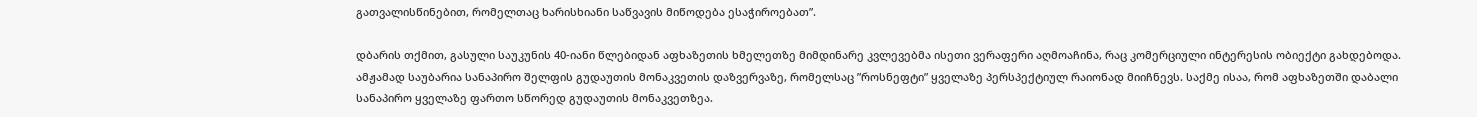გათვალისწინებით, რომელთაც ხარისხიანი საწვავის მიწოდება ესაჭიროებათ”.

დბარის თქმით, გასული საუკუნის 40-იანი წლებიდან აფხაზეთის ხმელეთზე მიმდინარე კვლევებმა ისეთი ვერაფერი აღმოაჩინა, რაც კომერციული ინტერესის ობიექტი გახდებოდა. ამჟამად საუბარია სანაპირო შელფის გუდაუთის მონაკვეთის დაზვერვაზე, რომელსაც ”როსნეფტი” ყველაზე პერსპექტიულ რაიონად მიიჩნევს. საქმე ისაა, რომ აფხაზეთში დაბალი სანაპირო ყველაზე ფართო სწორედ გუდაუთის მონაკვეთზეა.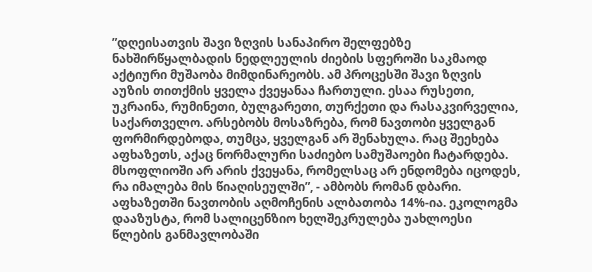”დღეისათვის შავი ზღვის სანაპირო შელფებზე ნახშირწყალბადის ნედლეულის ძიების სფეროში საკმაოდ აქტიური მუშაობა მიმდინარეობს. ამ პროცესში შავი ზღვის აუზის თითქმის ყველა ქვეყანაა ჩართული. ესაა რუსეთი, უკრაინა, რუმინეთი, ბულგარეთი, თურქეთი და რასაკვირველია, საქართველო. არსებობს მოსაზრება, რომ ნავთობი ყველგან ფორმირდებოდა, თუმცა, ყველგან არ შენახულა. რაც შეეხება აფხაზეთს, აქაც ნორმალური საძიებო სამუშაოები ჩატარდება. მსოფლიოში არ არის ქვეყანა, რომელსაც არ ენდომება იცოდეს, რა იმალება მის წიაღისეულში”, - ამბობს რომან დბარი. აფხაზეთში ნავთობის აღმოჩენის ალბათობა 14%-ია. ეკოლოგმა დააზუსტა, რომ სალიცენზიო ხელშეკრულება უახლოესი წლების განმავლობაში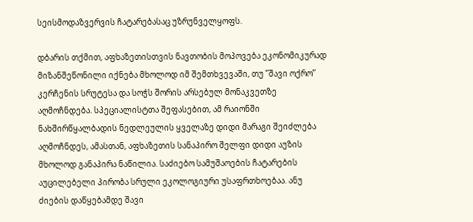სეისმოდაზვერვის ჩატარებასაც უზრუნველყოფს.

დბარის თქმით, აფხაზეთისთვის ნავთობის მოპოვება ეკონომიკურად მიზანშეწონილი იქნება მხოლოდ იმ შემთხვევაში, თუ ”შავი ოქრო” კერჩენის სრუტესა და სოჭს შორის არსებულ მონაკვეთზე აღმოჩნდება. სპეციალისტთა შეფასებით, ამ რაიონში ნახშირწყალბადის ნედლეულის ყველაზე დიდი მარაგი შეიძლება აღმოჩნდეს, ამასთან, აფხაზეთის სანაპირო შელფი დიდი აუზის მხოლოდ განაპირა ნაწილია. საძიებო სამუშაოების ჩატარების აუცილებელი პირობა სრული ეკოლოგიური უსაფრთხოებაა. ანუ ძიების დაწყებამდე შავი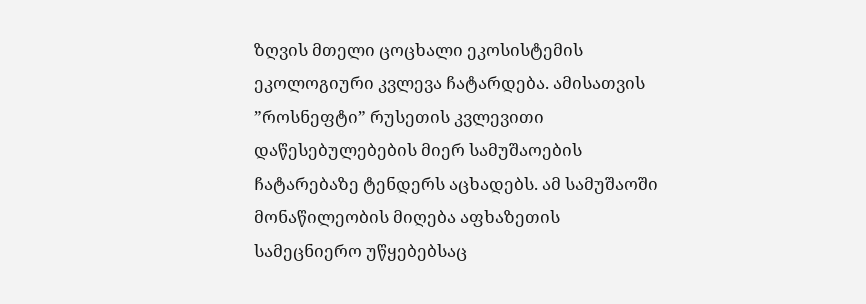ზღვის მთელი ცოცხალი ეკოსისტემის ეკოლოგიური კვლევა ჩატარდება. ამისათვის ”როსნეფტი” რუსეთის კვლევითი დაწესებულებების მიერ სამუშაოების ჩატარებაზე ტენდერს აცხადებს. ამ სამუშაოში მონაწილეობის მიღება აფხაზეთის სამეცნიერო უწყებებსაც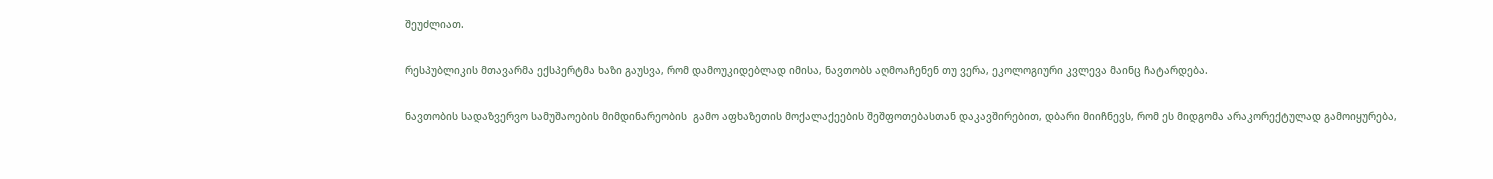შეუძლიათ.

რესპუბლიკის მთავარმა ექსპერტმა ხაზი გაუსვა, რომ დამოუკიდებლად იმისა, ნავთობს აღმოაჩენენ თუ ვერა, ეკოლოგიური კვლევა მაინც ჩატარდება.

ნავთობის სადაზვერვო სამუშაოების მიმდინარეობის  გამო აფხაზეთის მოქალაქეების შეშფოთებასთან დაკავშირებით, დბარი მიიჩნევს, რომ ეს მიდგომა არაკორექტულად გამოიყურება,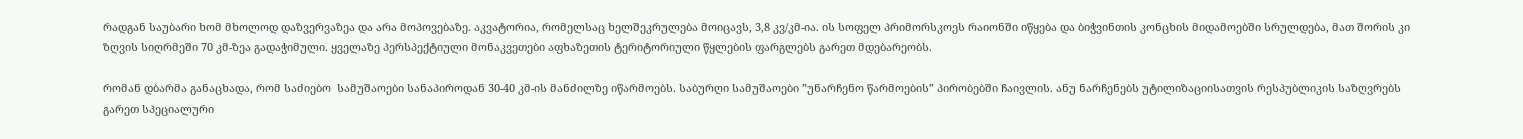რადგან საუბარი ხომ მხოლოდ დაზვერვაზეა და არა მოპოვებაზე. აკვატორია, რომელსაც ხელშეკრულება მოიცავს, 3,8 კვ/კმ-ია. ის სოფელ პრიმორსკოეს რაიონში იწყება და ბიჭვინთის კონცხის მიდამოებში სრულდება, მათ შორის კი ზღვის სიღრმეში 70 კმ-ზეა გადაჭიმული. ყველაზე პერსპექტიული მონაკვეთები აფხაზეთის ტერიტორიული წყლების ფარგლებს გარეთ მდებარეობს.

რომან დბარმა განაცხადა, რომ საძიებო  სამუშაოები სანაპიროდან 30-40 კმ-ის მანძილზე იწარმოებს. საბურღი სამუშაოები ”უნარჩენო წარმოების” პირობებში ჩაივლის. ანუ ნარჩენებს უტილიზაციისათვის რესპუბლიკის საზღვრებს გარეთ სპეციალური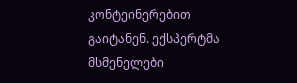კონტეინერებით გაიტანენ. ექსპერტმა მსმენელები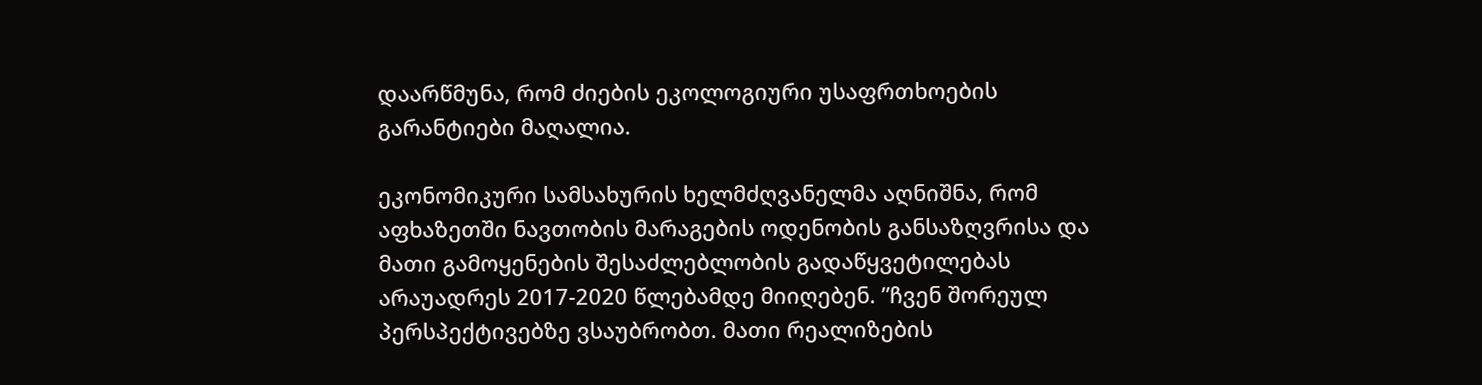დაარწმუნა, რომ ძიების ეკოლოგიური უსაფრთხოების გარანტიები მაღალია.

ეკონომიკური სამსახურის ხელმძღვანელმა აღნიშნა, რომ აფხაზეთში ნავთობის მარაგების ოდენობის განსაზღვრისა და მათი გამოყენების შესაძლებლობის გადაწყვეტილებას არაუადრეს 2017-2020 წლებამდე მიიღებენ. ”ჩვენ შორეულ პერსპექტივებზე ვსაუბრობთ. მათი რეალიზების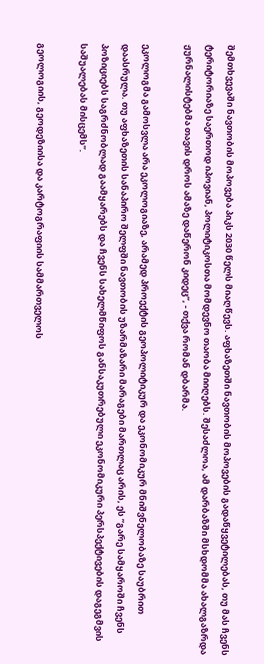შემთხვევაში ნავთობის მოპოვება პიკს 2030 წელს მიაღწევს. აფხაზეთში ნავთობის მოპოვების გადაწყვეტილებას, თუ მას ჩვენს ტერიტორიაზე საერთოდ იპოვიან, პოლიტიკოსთა მომდევნო თაობა მიიღებს. შესაძლოა, ამ დარბაზში მსხდომმა ახალგაზრდა ჟურნალისტებმა თავის დროს ამაზე დაწერონ კიდეც”, - თქვა რომან დბარმა.

ეკოლოგმა გამოსვლა არა ეკოლოგიაზე, არამედ პროექტის გეოპოლიტიკურ და ეკონომიკურ მნიშვნელობაზე საუბრით დაასრულა. თუ აფხაზეთის სანაპირო შელფში ნავთობის უზარმაზარი მარაგები მართლაც არის, ეს ”გარე სამყაროში ჩვენს პოზიციებს საგრძნობლად გაამყარებს და ჩვენს სახელმწიფოს განსაკუთრებული ეკონომიკური პერსპექტივების დაგეგმვის საშუალებას მისცემს”.

გეოლოგიის, გეოდეზიისა და კარტოგრაფიის სამმართველოს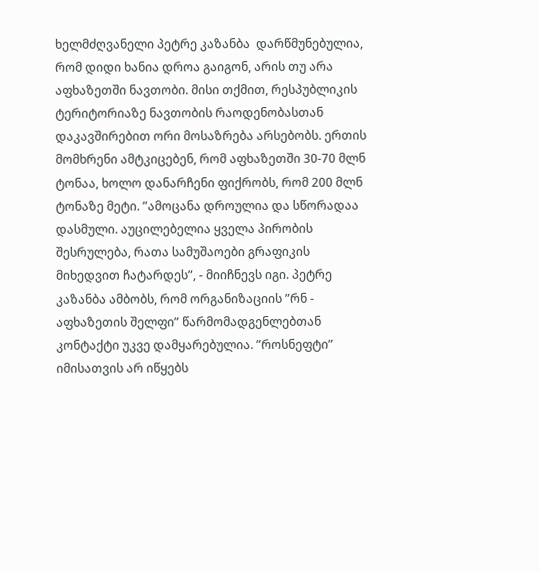ხელმძღვანელი პეტრე კაზანბა  დარწმუნებულია, რომ დიდი ხანია დროა გაიგონ, არის თუ არა აფხაზეთში ნავთობი. მისი თქმით, რესპუბლიკის  ტერიტორიაზე ნავთობის რაოდენობასთან დაკავშირებით ორი მოსაზრება არსებობს. ერთის მომხრენი ამტკიცებენ, რომ აფხაზეთში 30-70 მლნ ტონაა, ხოლო დანარჩენი ფიქრობს, რომ 200 მლნ ტონაზე მეტი. ”ამოცანა დროულია და სწორადაა დასმული. აუცილებელია ყველა პირობის შესრულება, რათა სამუშაოები გრაფიკის მიხედვით ჩატარდეს”, - მიიჩნევს იგი. პეტრე კაზანბა ამბობს, რომ ორგანიზაციის ”რნ - აფხაზეთის შელფი” წარმომადგენლებთან კონტაქტი უკვე დამყარებულია. ”როსნეფტი” იმისათვის არ იწყებს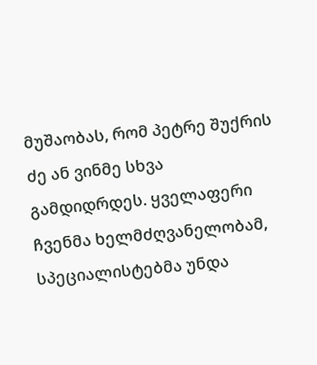მუშაობას, რომ პეტრე შუქრის ძე ან ვინმე სხვა გამდიდრდეს. ყველაფერი ჩვენმა ხელმძღვანელობამ, სპეციალისტებმა უნდა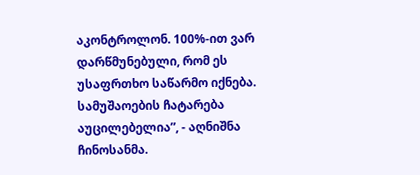აკონტროლონ. 100%-ით ვარ დარწმუნებული, რომ ეს უსაფრთხო საწარმო იქნება. სამუშაოების ჩატარება აუცილებელია”, - აღნიშნა ჩინოსანმა.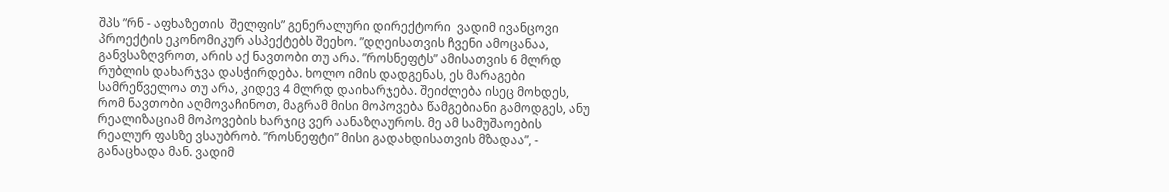შპს ”რნ - აფხაზეთის  შელფის” გენერალური დირექტორი  ვადიმ ივანცოვი პროექტის ეკონომიკურ ასპექტებს შეეხო. ”დღეისათვის ჩვენი ამოცანაა, განვსაზღვროთ, არის აქ ნავთობი თუ არა. ”როსნეფტს” ამისათვის 6 მლრდ რუბლის დახარჯვა დასჭირდება. ხოლო იმის დადგენას, ეს მარაგები სამრეწველოა თუ არა, კიდევ 4 მლრდ დაიხარჯება. შეიძლება ისეც მოხდეს, რომ ნავთობი აღმოვაჩინოთ, მაგრამ მისი მოპოვება წამგებიანი გამოდგეს, ანუ რეალიზაციამ მოპოვების ხარჯიც ვერ აანაზღაუროს. მე ამ სამუშაოების რეალურ ფასზე ვსაუბრობ. ”როსნეფტი” მისი გადახდისათვის მზადაა”, - განაცხადა მან. ვადიმ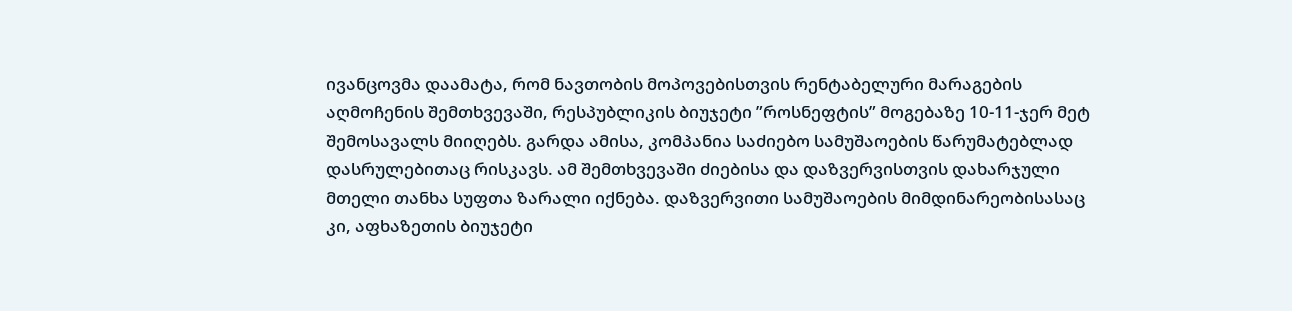ივანცოვმა დაამატა, რომ ნავთობის მოპოვებისთვის რენტაბელური მარაგების აღმოჩენის შემთხვევაში, რესპუბლიკის ბიუჯეტი ”როსნეფტის” მოგებაზე 10-11-ჯერ მეტ შემოსავალს მიიღებს. გარდა ამისა, კომპანია საძიებო სამუშაოების წარუმატებლად დასრულებითაც რისკავს. ამ შემთხვევაში ძიებისა და დაზვერვისთვის დახარჯული მთელი თანხა სუფთა ზარალი იქნება. დაზვერვითი სამუშაოების მიმდინარეობისასაც კი, აფხაზეთის ბიუჯეტი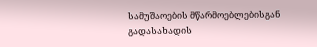სამუშაოების მწარმოებლებისგან გადასახადის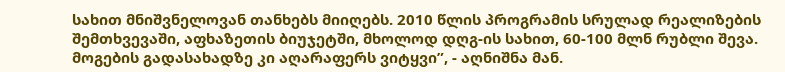სახით მნიშვნელოვან თანხებს მიიღებს. 2010 წლის პროგრამის სრულად რეალიზების შემთხვევაში, აფხაზეთის ბიუჯეტში, მხოლოდ დღგ-ის სახით, 60-100 მლნ რუბლი შევა. მოგების გადასახადზე კი აღარაფერს ვიტყვი”, - აღნიშნა მან.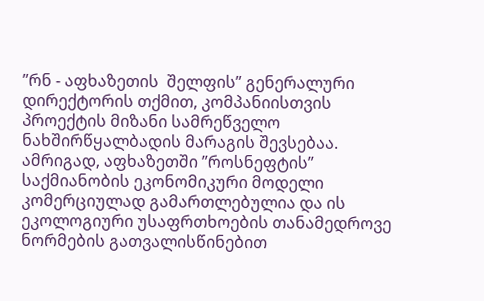”რნ - აფხაზეთის  შელფის” გენერალური დირექტორის თქმით, კომპანიისთვის პროექტის მიზანი სამრეწველო ნახშირწყალბადის მარაგის შევსებაა. ამრიგად, აფხაზეთში ”როსნეფტის” საქმიანობის ეკონომიკური მოდელი კომერციულად გამართლებულია და ის ეკოლოგიური უსაფრთხოების თანამედროვე ნორმების გათვალისწინებით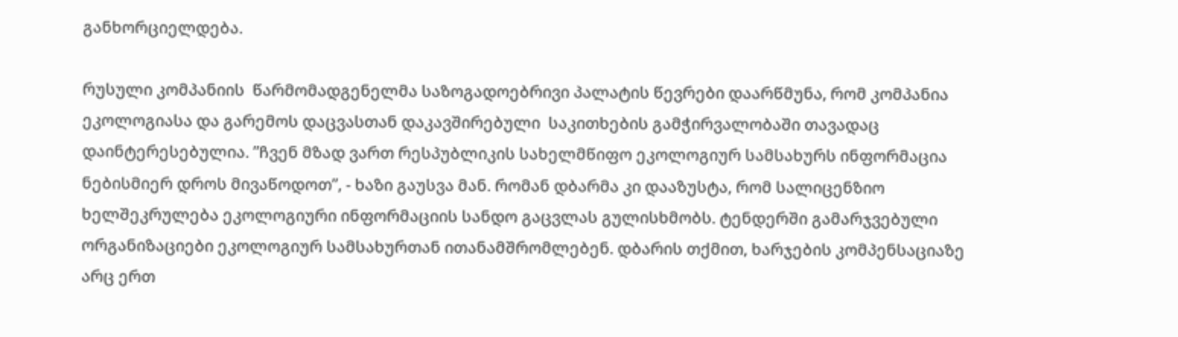განხორციელდება.

რუსული კომპანიის  წარმომადგენელმა საზოგადოებრივი პალატის წევრები დაარწმუნა, რომ კომპანია ეკოლოგიასა და გარემოს დაცვასთან დაკავშირებული  საკითხების გამჭირვალობაში თავადაც დაინტერესებულია. ”ჩვენ მზად ვართ რესპუბლიკის სახელმწიფო ეკოლოგიურ სამსახურს ინფორმაცია ნებისმიერ დროს მივაწოდოთ”, - ხაზი გაუსვა მან. რომან დბარმა კი დააზუსტა, რომ სალიცენზიო ხელშეკრულება ეკოლოგიური ინფორმაციის სანდო გაცვლას გულისხმობს. ტენდერში გამარჯვებული ორგანიზაციები ეკოლოგიურ სამსახურთან ითანამშრომლებენ. დბარის თქმით, ხარჯების კომპენსაციაზე არც ერთ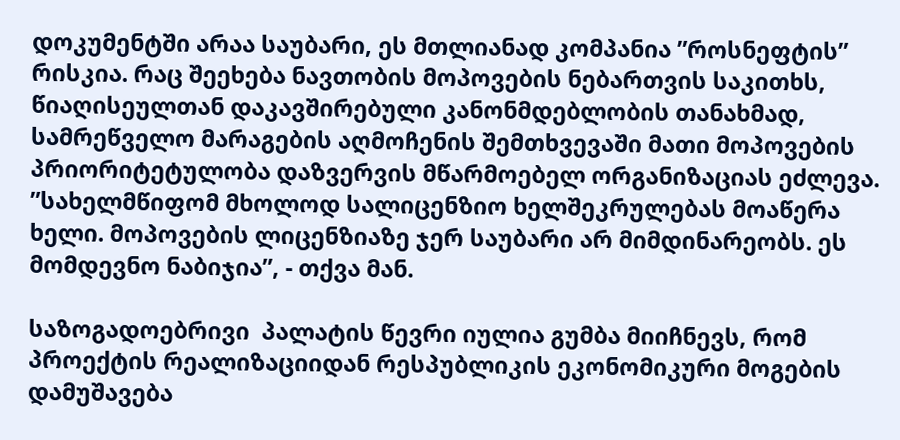დოკუმენტში არაა საუბარი, ეს მთლიანად კომპანია ”როსნეფტის” რისკია. რაც შეეხება ნავთობის მოპოვების ნებართვის საკითხს, წიაღისეულთან დაკავშირებული კანონმდებლობის თანახმად, სამრეწველო მარაგების აღმოჩენის შემთხვევაში მათი მოპოვების პრიორიტეტულობა დაზვერვის მწარმოებელ ორგანიზაციას ეძლევა. ”სახელმწიფომ მხოლოდ სალიცენზიო ხელშეკრულებას მოაწერა ხელი. მოპოვების ლიცენზიაზე ჯერ საუბარი არ მიმდინარეობს. ეს მომდევნო ნაბიჯია”, - თქვა მან.

საზოგადოებრივი  პალატის წევრი იულია გუმბა მიიჩნევს, რომ პროექტის რეალიზაციიდან რესპუბლიკის ეკონომიკური მოგების დამუშავება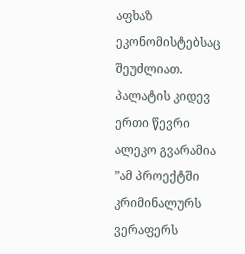აფხაზ ეკონომისტებსაც შეუძლიათ. პალატის კიდევ ერთი წევრი ალეკო გვარამია ”ამ პროექტში კრიმინალურს ვერაფერს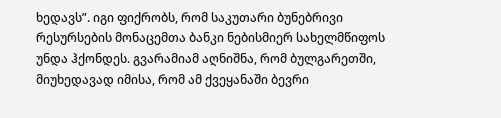ხედავს”. იგი ფიქრობს, რომ საკუთარი ბუნებრივი რესურსების მონაცემთა ბანკი ნებისმიერ სახელმწიფოს უნდა ჰქონდეს. გვარამიამ აღნიშნა, რომ ბულგარეთში, მიუხედავად იმისა, რომ ამ ქვეყანაში ბევრი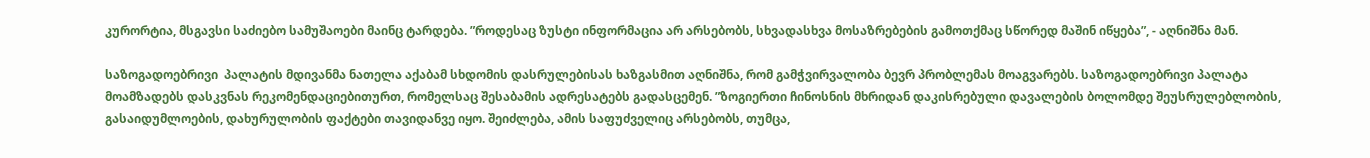კურორტია, მსგავსი საძიებო სამუშაოები მაინც ტარდება. ”როდესაც ზუსტი ინფორმაცია არ არსებობს, სხვადასხვა მოსაზრებების გამოთქმაც სწორედ მაშინ იწყება”, - აღნიშნა მან.

საზოგადოებრივი  პალატის მდივანმა ნათელა აქაბამ სხდომის დასრულებისას ხაზგასმით აღნიშნა, რომ გამჭვირვალობა ბევრ პრობლემას მოაგვარებს. საზოგადოებრივი პალატა მოამზადებს დასკვნას რეკომენდაციებითურთ, რომელსაც შესაბამის ადრესატებს გადასცემენ. ”ზოგიერთი ჩინოსნის მხრიდან დაკისრებული დავალების ბოლომდე შეუსრულებლობის, გასაიდუმლოების, დახურულობის ფაქტები თავიდანვე იყო. შეიძლება, ამის საფუძველიც არსებობს, თუმცა,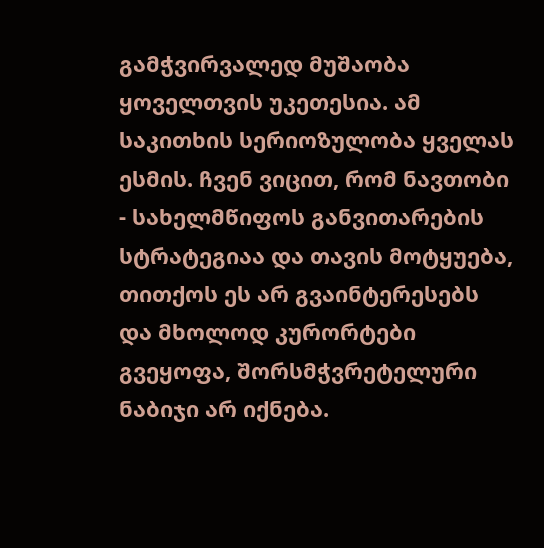გამჭვირვალედ მუშაობა ყოველთვის უკეთესია. ამ საკითხის სერიოზულობა ყველას ესმის. ჩვენ ვიცით, რომ ნავთობი - სახელმწიფოს განვითარების სტრატეგიაა და თავის მოტყუება, თითქოს ეს არ გვაინტერესებს და მხოლოდ კურორტები გვეყოფა, შორსმჭვრეტელური ნაბიჯი არ იქნება.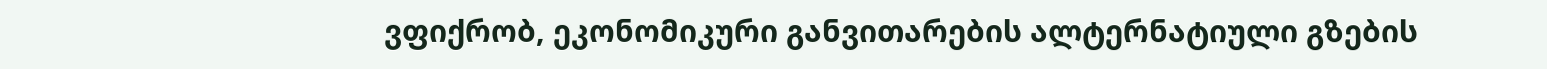ვფიქრობ, ეკონომიკური განვითარების ალტერნატიული გზების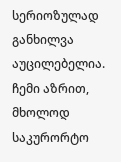სერიოზულად განხილვა აუცილებელია. ჩემი აზრით, მხოლოდ საკურორტო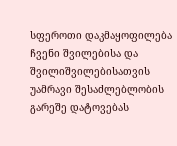სფეროთი დაკმაყოფილება ჩვენი შვილებისა და შვილიშვილებისათვის უამრავი შესაძლებლობის გარეშე დატოვებას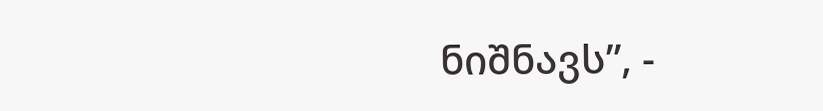ნიშნავს”, -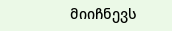მიიჩნევს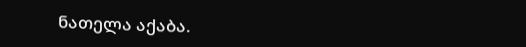ნათელა აქაბა.